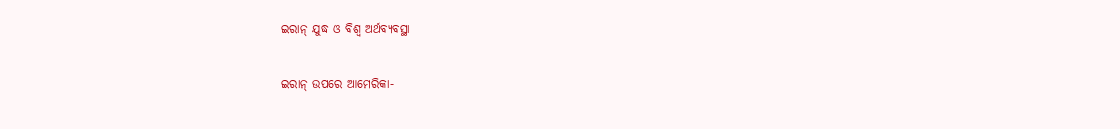ଇରାନ୍‌ ଯୁଦ୍ଧ ଓ ବିଶ୍ୱ ଅର୍ଥବ୍ୟବସ୍ଥା

ଇରାନ୍‌ ଉପରେ ଆମେରିକା-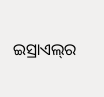ଇସ୍ରାଏଲ୍‌ର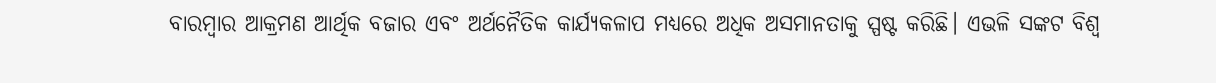ବାରମ୍ବାର ଆକ୍ରମଣ ଆର୍ଥିକ ବଜାର ଏବଂ ଅର୍ଥନୈତିକ କାର୍ଯ୍ୟକଳାପ ମଧ୍ୟରେ ଅଧିକ ଅସମାନତାକୁ ସ୍ପଷ୍ଟ କରିଛି। ଏଭଳି ସଙ୍କଟ ବିଶ୍ୱ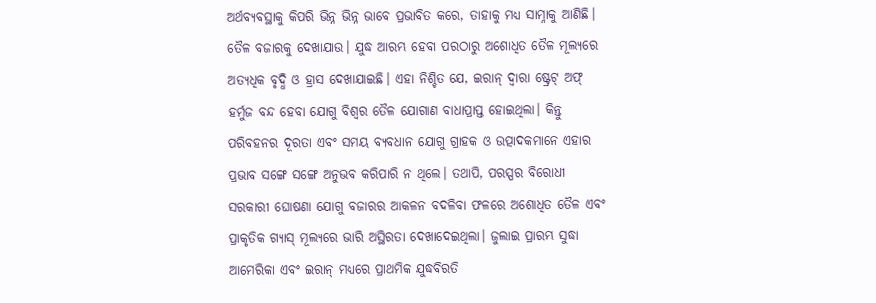ଅର୍ଥବ୍ୟବସ୍ଥାକୁ କିପରି ଭିନ୍ନ ଭିନ୍ନ ଭାବେ ପ୍ରଭାବିତ କରେ, ତାହାକୁ ମଧ୍ୟ ସାମ୍ନାକୁ ଆଣିଛି। ତୈଳ ବଜାରକୁ ଦେଖାଯାଉ। ଯୁଦ୍ଧ ଆରମ୍ଭ ହେବା ପରଠାରୁ ଅଶୋଧିତ ତୈଳ ମୂଲ୍ୟରେ ଅତ୍ୟଧିକ ବୃଦ୍ଧି ଓ ହ୍ରାସ ଦେଖାଯାଇଛି। ଏହା ନିଶ୍ଚିତ ଯେ, ଇରାନ୍‌ ଦ୍ୱାରା ଷ୍ଟ୍ରେଟ୍‌ ଅଫ୍‌ ହର୍ମୁଜ ବନ୍ଦ ହେବା ଯୋଗୁ ବିଶ୍ୱର ତୈଳ ଯୋଗାଣ ବାଧାପ୍ରାପ୍ତ ହୋଇଥିଲା। କିନ୍ତୁ ପରିବହନର ଦୂରତା ଏବଂ ସମୟ ବ୍ୟବଧାନ ଯୋଗୁ ଗ୍ରାହକ ଓ ଉତ୍ପାଦକମାନେ ଏହାର ପ୍ରଭାବ ସଙ୍ଗେ ସଙ୍ଗେ ଅନୁଭବ କରିପାରି ନ ଥିଲେ। ତଥାପି, ପରସ୍ପର ବିରୋଧୀ ସରକାରୀ ଘୋଷଣା ଯୋଗୁ ବଜାରର ଆକଳନ ବଦଳିବା ଫଳରେ ଅଶୋଧିତ ତୈଳ ଏବଂ ପ୍ରାକୃତିକ ଗ୍ୟାସ୍‌ ମୂଲ୍ୟରେ ଭାରି ଅସ୍ଥିରତା ଦେଖାଦେଇଥିଲା। ଜୁଲାଇ ପ୍ରାରମ୍ଭ ସୁଦ୍ଧା ଆମେରିକା ଏବଂ ଇରାନ୍‌ ମଧ୍ୟରେ ପ୍ରାଥମିକ ଯୁଦ୍ଧବିରତି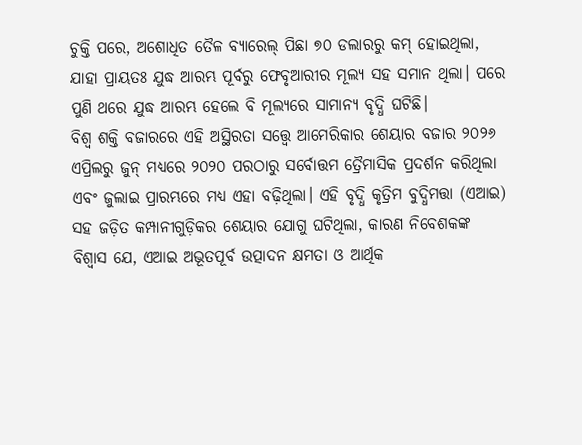ଚୁକ୍ତି ପରେ, ଅଶୋଧିତ ତୈଳ ବ୍ୟାରେଲ୍‌ ପିଛା ୭୦ ଡଲାରରୁ କମ୍‌ ହୋଇଥିଲା, ଯାହା ପ୍ରାୟତଃ ଯୁଦ୍ଧ ଆରମ୍ଭ ପୂର୍ବରୁ ଫେବୃଆରୀର ମୂଲ୍ୟ ସହ ସମାନ ଥିଲା। ପରେ ପୁଣି ଥରେ ଯୁଦ୍ଧ ଆରମ୍ଭ ହେଲେ ବି ମୂଲ୍ୟରେ ସାମାନ୍ୟ ବୃଦ୍ଧି ଘଟିଛି।
ବିଶ୍ୱ ଶକ୍ତି ବଜାରରେ ଏହି ଅସ୍ଥିରତା ସତ୍ତ୍ୱେ ଆମେରିକାର ଶେୟାର ବଜାର ୨୦୨୬ ଏପ୍ରିଲରୁ ଜୁନ୍‌ ମଧ୍ୟରେ ୨୦୨୦ ପରଠାରୁ ସର୍ବୋତ୍ତମ ତ୍ରୈମାସିକ ପ୍ରଦର୍ଶନ କରିଥିଲା ଏବଂ ଜୁଲାଇ ପ୍ରାରମ୍ଭରେ ମଧ୍ୟ ଏହା ବଢ଼ିଥିଲା। ଏହି ବୃଦ୍ଧି କୃତ୍ରିମ ବୁଦ୍ଧିମତ୍ତା (ଏଆଇ) ସହ ଜଡ଼ିତ କମ୍ପାନୀଗୁଡ଼ିକର ଶେୟାର ଯୋଗୁ ଘଟିଥିଲା, କାରଣ ନିବେଶକଙ୍କ ବିଶ୍ୱାସ ଯେ, ଏଆଇ ଅଭୂତପୂର୍ବ ଉତ୍ପାଦନ କ୍ଷମତା ଓ ଆର୍ଥିକ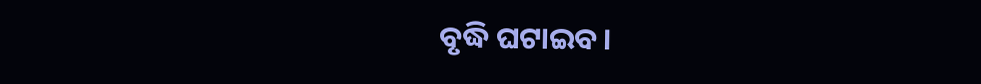ବୃଦ୍ଧି ଘଟାଇବ।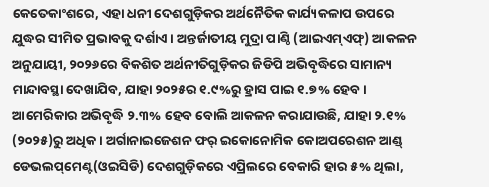କେତେକାଂଶରେ, ଏହା ଧନୀ ଦେଶଗୁଡ଼ିକର ଅର୍ଥନୈତିକ କାର୍ଯ୍ୟକଳାପ ଉପରେ ଯୁଦ୍ଧର ସୀମିତ ପ୍ରଭାବକୁ ଦର୍ଶାଏ। ଅନ୍ତର୍ଜାତୀୟ ମୁଦ୍ରା ପାଣ୍ଠି (ଆଇଏମ୍‌ଏଫ୍‌) ଆକଳନ ଅନୁଯାୟୀ, ୨୦୨୬ରେ ବିକଶିତ ଅର୍ଥନୀତିଗୁଡ଼ିକର ଜିଡିପି ଅଭିବୃଦ୍ଧିରେ ସାମାନ୍ୟ ମାନ୍ଦାବସ୍ଥା ଦେଖାଯିବ, ଯାହା ୨୦୨୫ର ୧.୯%ରୁ ହ୍ରାସ ପାଇ ୧.୭% ହେବ। ଆମେରିକାର ଅଭିବୃଦ୍ଧି ୨.୩% ହେବ ବୋଲି ଆକଳନ କରାଯାଉଛି, ଯାହା ୨.୧% (୨୦୨୫)ରୁ ଅଧିକ। ଅର୍ଗାନାଇଜେଶନ ଫର୍‌ ଇକୋନୋମିକ କୋଅପରେଶନ ଆଣ୍ଡ୍‌ ଡେଭଲପ୍‌ମେଣ୍ଟ(ଓଇସିଡି) ଦେଶଗୁଡ଼ିକରେ ଏପ୍ରିଲରେ ବେକାରି ହାର ୫% ଥିଲା,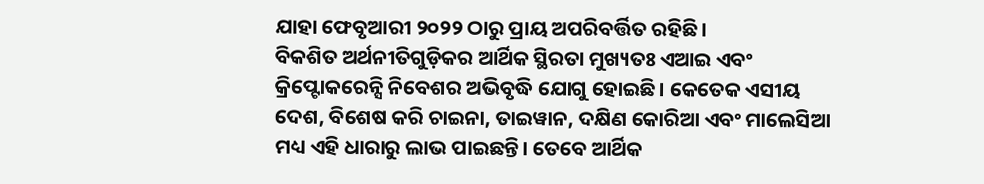ଯାହା ଫେବୃଆରୀ ୨୦୨୨ ଠାରୁ ପ୍ରାୟ ଅପରିବର୍ତ୍ତିତ ରହିଛି।
ବିକଶିତ ଅର୍ଥନୀତିଗୁଡ଼ିକର ଆର୍ଥିକ ସ୍ଥିରତା ମୁଖ୍ୟତଃ ଏଆଇ ଏବଂ କ୍ରିପ୍ଟୋକରେନ୍ସି ନିବେଶର ଅଭିବୃଦ୍ଧି ଯୋଗୁ ହୋଇଛି। କେତେକ ଏସୀୟ ଦେଶ, ବିଶେଷ କରି ଚାଇନା, ତାଇୱାନ, ଦକ୍ଷିଣ କୋରିଆ ଏବଂ ମାଲେସିଆ ମଧ୍ୟ ଏହି ଧାରାରୁ ଲାଭ ପାଇଛନ୍ତି। ତେବେ ଆର୍ଥିକ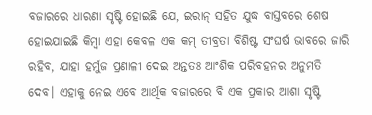ବଜାରରେ ଧାରଣା ସୃଷ୍ଟି ହୋଇଛି ଯେ, ଇରାନ୍‌ ସହିତ ଯୁଦ୍ଧ ବାସ୍ତବରେ ଶେଷ ହୋଇଯାଇଛି କିମ୍ବା ଏହା କେବଳ ଏକ କମ୍‌ ତୀବ୍ରତା ବିଶିଷ୍ଟ ସଂଘର୍ଷ ଭାବରେ ଜାରି ରହିବ, ଯାହା ହର୍ମୁଜ ପ୍ରଣାଳୀ ଦେଇ ଅନ୍ତତଃ ଆଂଶିକ ପରିବହନର ଅନୁମତି ଦେବ। ଏହାକୁ ନେଇ ଏବେ ଆର୍ଥିକ ବଜାରରେ ବି ଏକ ପ୍ରକାର ଆଶା ସୃଷ୍ଟି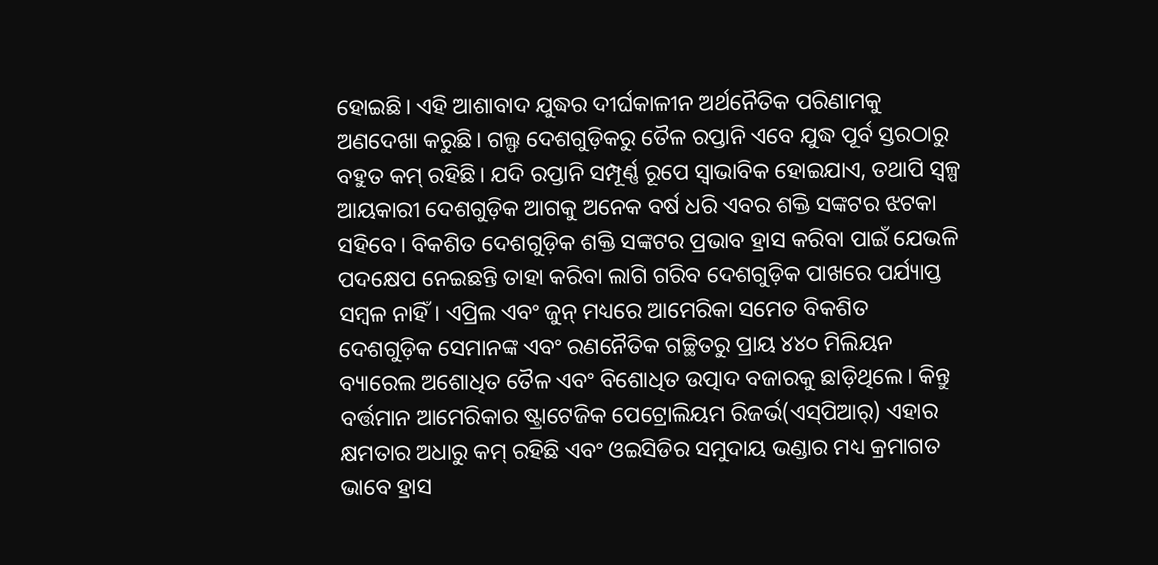ହୋଇଛି। ଏହି ଆଶାବାଦ ଯୁଦ୍ଧର ଦୀର୍ଘକାଳୀନ ଅର୍ଥନୈତିକ ପରିଣାମକୁ ଅଣଦେଖା କରୁଛି। ଗଲ୍ଫ ଦେଶଗୁଡ଼ିକରୁ ତୈଳ ରପ୍ତାନି ଏବେ ଯୁଦ୍ଧ ପୂର୍ବ ସ୍ତରଠାରୁ ବହୁତ କମ୍‌ ରହିଛି। ଯଦି ରପ୍ତାନି ସମ୍ପୂର୍ଣ୍ଣ ରୂପେ ସ୍ବାଭାବିକ ହୋଇଯାଏ, ତଥାପି ସ୍ବଳ୍ପ ଆୟକାରୀ ଦେଶଗୁଡ଼ିକ ଆଗକୁ ଅନେକ ବର୍ଷ ଧରି ଏବର ଶକ୍ତି ସଙ୍କଟର ଝଟକା ସହିବେ। ବିକଶିତ ଦେଶଗୁଡ଼ିକ ଶକ୍ତି ସଙ୍କଟର ପ୍ରଭାବ ହ୍ରାସ କରିବା ପାଇଁ ଯେଭଳି ପଦକ୍ଷେପ ନେଇଛନ୍ତି ତାହା କରିବା ଲାଗି ଗରିବ ଦେଶଗୁଡ଼ିକ ପାଖରେ ପର୍ଯ୍ୟାପ୍ତ ସମ୍ବଳ ନାହିଁ। ଏପ୍ରିଲ ଏବଂ ଜୁନ୍‌ ମଧ୍ୟରେ ଆମେରିକା ସମେତ ବିକଶିତ ଦେଶଗୁଡ଼ିକ ସେମାନଙ୍କ ଏବଂ ରଣନୈତିକ ଗଚ୍ଛିତରୁ ପ୍ରାୟ ୪୪୦ ମିଲିୟନ ବ୍ୟାରେଲ ଅଶୋଧିତ ତୈଳ ଏବଂ ବିଶୋଧିତ ଉତ୍ପାଦ ବଜାରକୁ ଛାଡ଼ିଥିଲେ। କିନ୍ତୁ ବର୍ତ୍ତମାନ ଆମେରିକାର ଷ୍ଟ୍ରାଟେଜିକ ପେଟ୍ରୋଲିୟମ ରିଜର୍ଭ(ଏସ୍‌ପିଆର୍‌) ଏହାର କ୍ଷମତାର ଅଧାରୁ କମ୍‌ ରହିଛି ଏବଂ ଓଇସିଡିର ସମୁଦାୟ ଭଣ୍ଡାର ମଧ୍ୟ କ୍ରମାଗତ ଭାବେ ହ୍ରାସ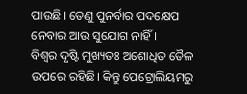ପାଉଛି। ତେଣୁ ପୁନର୍ବାର ପଦକ୍ଷେପ ନେବାର ଆଉ ସୁଯୋଗ ନାହିଁ।
ବିଶ୍ୱର ଦୃଷ୍ଟି ମୁଖ୍ୟତଃ ଅଶୋଧିତ ତୈଳ ଉପରେ ରହିଛି। କିନ୍ତୁ ପେଟ୍ରୋଲିୟମରୁ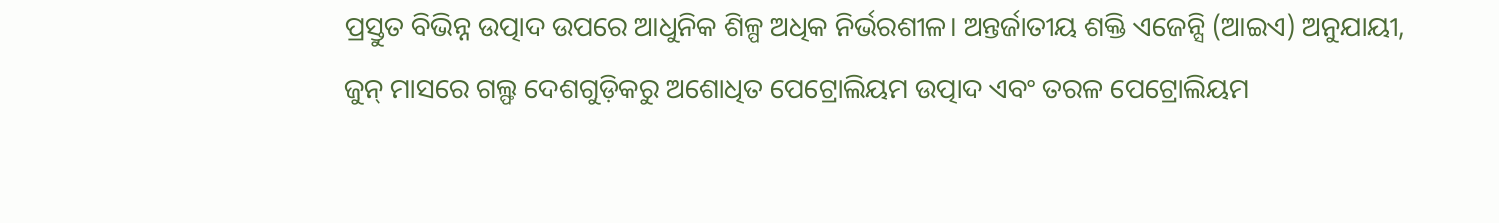ପ୍ରସ୍ତୁତ ବିଭିନ୍ନ ଉତ୍ପାଦ ଉପରେ ଆଧୁନିକ ଶିଳ୍ପ ଅଧିକ ନିର୍ଭରଶୀଳ। ଅନ୍ତର୍ଜାତୀୟ ଶକ୍ତି ଏଜେନ୍ସି (ଆଇଏ) ଅନୁଯାୟୀ, ଜୁନ୍‌ ମାସରେ ଗଲ୍ଫ ଦେଶଗୁଡ଼ିକରୁ ଅଶୋଧିତ ପେଟ୍ରୋଲିୟମ ଉତ୍ପାଦ ଏବଂ ତରଳ ପେଟ୍ରୋଲିୟମ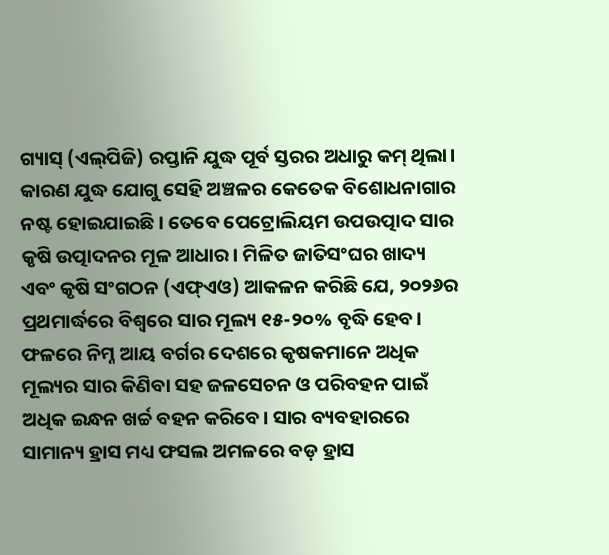ଗ୍ୟାସ୍‌ (ଏଲ୍‌ପିଜି) ରପ୍ତାନି ଯୁଦ୍ଧ ପୂର୍ବ ସ୍ତରର ଅଧାରୁ କମ୍‌ ଥିଲା। କାରଣ ଯୁଦ୍ଧ ଯୋଗୁ ସେହି ଅଞ୍ଚଳର କେତେକ ବିଶୋଧନାଗାର ନଷ୍ଟ ହୋଇଯାଇଛି। ତେବେ ପେଟ୍ରୋଲିୟମ ଉପଉତ୍ପାଦ ସାର କୃଷି ଉତ୍ପାଦନର ମୂଳ ଆଧାର। ମିଳିତ ଜାତିସଂଘର ଖାଦ୍ୟ ଏବଂ କୃଷି ସଂଗଠନ (ଏଫ୍‌ଏଓ) ଆକଳନ କରିଛି ଯେ, ୨୦୨୬ର ପ୍ରଥମାର୍ଦ୍ଧରେ ବିଶ୍ୱରେ ସାର ମୂଲ୍ୟ ୧୫-୨୦% ବୃଦ୍ଧି ହେବ। ଫଳରେ ନିମ୍ନ ଆୟ ବର୍ଗର ଦେଶରେ କୃଷକମାନେ ଅଧିକ ମୂଲ୍ୟର ସାର କିଣିବା ସହ ଜଳସେଚନ ଓ ପରିବହନ ପାଇଁ ଅଧିକ ଇନ୍ଧନ ଖର୍ଚ୍ଚ ବହନ କରିବେ। ସାର ବ୍ୟବହାରରେ ସାମାନ୍ୟ ହ୍ରାସ ମଧ୍ୟ ଫସଲ ଅମଳରେ ବଡ଼ ହ୍ରାସ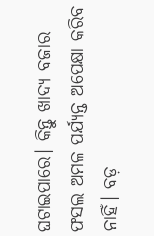ଘଟାଇପାରେ। କିନ୍ତୁ ଖାଦ୍ୟ ବଜାର ଫସଲ ଅମଳ ପର୍ଯ୍ୟନ୍ତ ଅପେକ୍ଷା କରିବ ନାହିଁ। ବଡ଼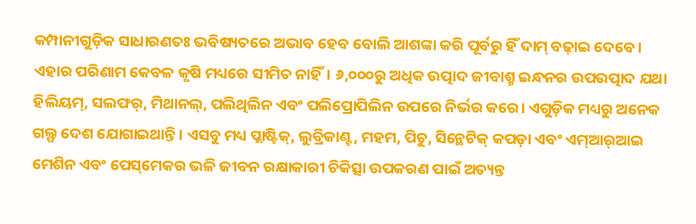କମ୍ପାନୀଗୁଡ଼ିକ ସାଧାରଣତଃ ଭବିଷ୍ୟତରେ ଅଭାବ ହେବ ବୋଲି ଆଶଙ୍କା କରି ପୂର୍ବରୁ ହିଁ ଦାମ୍‌ ବଢ଼ାଇ ଦେବେ।
ଏହାର ପରିଣାମ କେବଳ କୃଷି ମଧ୍ୟରେ ସୀମିତ ନାହିଁ। ୬,୦୦୦ରୁ ଅଧିକ ଉତ୍ପାଦ ଜୀବାଶ୍ମ ଇନ୍ଧନର ଉପଉତ୍ପାଦ ଯଥା ହିଲିୟମ୍‌, ସଲଫର୍‌, ମିଥାନଲ୍‌, ପଲିଥିଲିନ ଏବଂ ପଲିପ୍ରୋପିଲିନ ଉପରେ ନିର୍ଭର କରେ। ଏଗୁଡ଼ିକ ମଧ୍ୟରୁ ଅନେକ ଗଲ୍ଫ ଦେଶ ଯୋଗାଇଥାନ୍ତି। ଏସବୁ ମଧ୍ୟ ପ୍ଲାଷ୍ଟିକ୍‌, ଲୁବ୍ରିକାଣ୍ଟ, ମହମ, ପିଚୁ, ସିନ୍ଥେଟିକ୍‌ କପଡ଼ା ଏବଂ ଏମ୍‌ଆର୍‌ଆଇ ମେଶିନ ଏବଂ ପେସ୍‌ମେକର ଭଳି ଜୀବନ ରକ୍ଷାକାରୀ ଚିକିତ୍ସା ଉପକରଣ ପାଇଁ ଅତ୍ୟନ୍ତ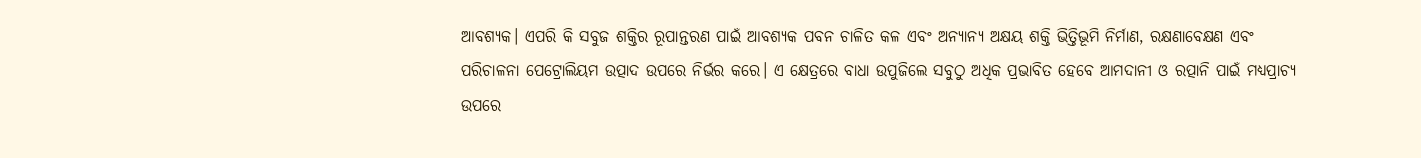ଆବଶ୍ୟକ। ଏପରି କି ସବୁଜ ଶକ୍ତିର ରୂପାନ୍ତରଣ ପାଇଁ ଆବଶ୍ୟକ ପବନ ଚାଳିତ କଳ ଏବଂ ଅନ୍ୟାନ୍ୟ ଅକ୍ଷୟ ଶକ୍ତି ଭିତ୍ତିଭୂମି ନିର୍ମାଣ, ରକ୍ଷଣାବେକ୍ଷଣ ଏବଂ ପରିଚାଳନା ପେଟ୍ରୋଲିୟମ ଉତ୍ପାଦ ଉପରେ ନିର୍ଭର କରେ। ଏ କ୍ଷେତ୍ରରେ ବାଧା ଉପୁଜିଲେ ସବୁଠୁ ଅଧିକ ପ୍ରଭାବିତ ହେବେ ଆମଦାନୀ ଓ ରତ୍ପାନି ପାଇଁ ମଧ୍ୟପ୍ରାଚ୍ୟ ଉପରେ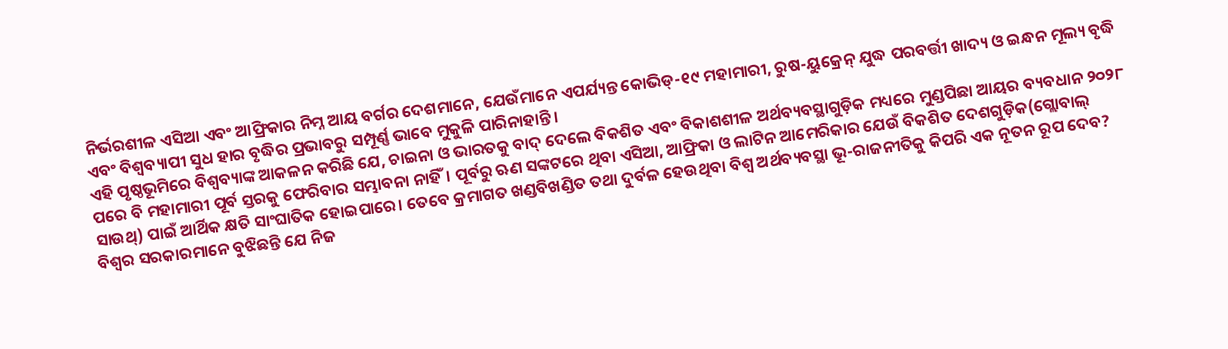ନିର୍ଭରଶୀଳ ଏସିଆ ଏବଂ ଆଫ୍ରିକାର ନିମ୍ନ ଆୟ ବର୍ଗର ଦେଶମାନେ, ଯେଉଁମାନେ ଏପର୍ଯ୍ୟନ୍ତ କୋଭିଡ୍‌-୧୯ ମହାମାରୀ, ରୁଷ-ୟୁକ୍ରେନ୍‌ ଯୁଦ୍ଧ ପରବର୍ତ୍ତୀ ଖାଦ୍ୟ ଓ ଇନ୍ଧନ ମୂଲ୍ୟ ବୃଦ୍ଧି ଏବଂ ବିଶ୍ୱବ୍ୟାପୀ ସୁଧ ହାର ବୃଦ୍ଧିର ପ୍ରଭାବରୁ ସମ୍ପୂର୍ଣ୍ଣ ଭାବେ ମୁକୁଳି ପାରିନାହାନ୍ତି।
ଏହି ପୃଷ୍ଠଭୂମିରେ ବିଶ୍ୱବ୍ୟାଙ୍କ ଆକଳନ କରିଛି ଯେ, ଚାଇନା ଓ ଭାରତକୁ ବାଦ୍‌ ଦେଲେ ବିକଶିତ ଏବଂ ବିକାଶଶୀଳ ଅର୍ଥବ୍ୟବସ୍ଥାଗୁଡ଼ିକ ମଧ୍ୟରେ ମୁଣ୍ଡପିଛା ଆୟର ବ୍ୟବଧାନ ୨୦୨୮ ପରେ ବି ମହାମାରୀ ପୂର୍ବ ସ୍ତରକୁ ଫେରିବାର ସମ୍ଭାବନା ନାହିଁ। ପୂର୍ବରୁ ଋଣ ସଙ୍କଟରେ ଥିବା ଏସିଆ, ଆଫ୍ରିକା ଓ ଲାଟିନ ଆମେରିକାର ଯେଉଁ ବିକଶିତ ଦେଶଗୁଡ଼ିକ(ଗ୍ଲୋବାଲ୍‌ ସାଉଥ୍‌) ପାଇଁ ଆର୍ଥିକ କ୍ଷତି ସାଂଘାତିକ ହୋଇପାରେ। ତେବେ କ୍ରମାଗତ ଖଣ୍ଡବିଖଣ୍ଡିତ ତଥା ଦୁର୍ବଳ ହେଉଥିବା ବିଶ୍ୱ ଅର୍ଥବ୍ୟବସ୍ଥା ଭୂ-ରାଜନୀତିକୁ କିପରି ଏକ ନୂତନ ରୂପ ଦେବ? ବିଶ୍ୱର ସରକାରମାନେ ବୁଝିଛନ୍ତି ଯେ ନିଜ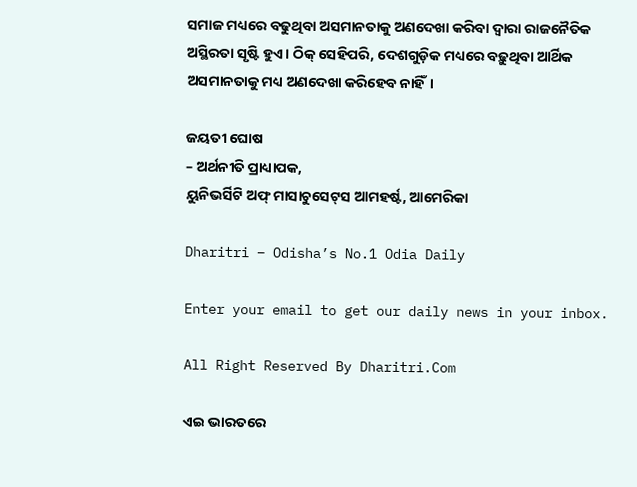ସମାଜ ମଧ୍ୟରେ ବଢୁଥିବା ଅସମାନତାକୁ ଅଣଦେଖା କରିବା ଦ୍ୱାରା ରାଜନୈତିକ ଅସ୍ଥିରତା ସୃଷ୍ଟି ହୁଏ। ଠିକ୍‌ ସେହିପରି, ଦେଶଗୁଡ଼ିକ ମଧ୍ୟରେ ବଢ଼ୁଥିବା ଆର୍ଥିକ ଅସମାନତାକୁ ମଧ୍ୟ ଅଣଦେଖା କରିହେବ ନାହିଁ।

ଜୟତୀ ଘୋଷ
– ଅର୍ଥନୀତି ପ୍ରାଧ୍ୟାପକ,
ୟୁନିଭର୍ସିଟି ଅଫ୍‌ ମାସାଚୁସେଟ୍‌ସ ଆମହର୍ଷ୍ଟ, ଆମେରିକା

Dharitri – Odisha’s No.1 Odia Daily

Enter your email to get our daily news in your inbox.

All Right Reserved By Dharitri.Com

ଏଇ ଭାରତରେ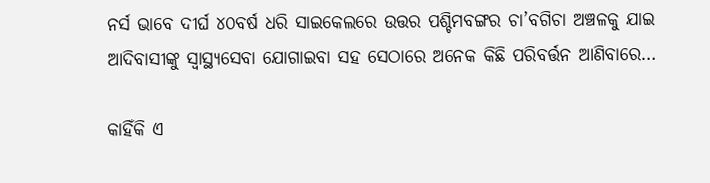ନର୍ସ ଭାବେ ଦୀର୍ଘ ୪୦ବର୍ଷ ଧରି ସାଇକେଲରେ ଉତ୍ତର ପଶ୍ଚିମବଙ୍ଗର ଚା’ବଗିଚା ଅଞ୍ଚଳକୁ ଯାଇ ଆଦିବାସୀଙ୍କୁ ସ୍ବାସ୍ଥ୍ୟସେବା ଯୋଗାଇବା ସହ ସେଠାରେ ଅନେକ କିଛି ପରିବର୍ତ୍ତନ ଆଣିବାରେ…

କାହିଁକି ଏ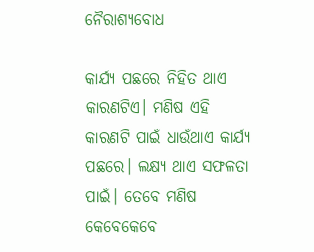ନୈରାଶ୍ୟବୋଧ

କାର୍ଯ୍ୟ ପଛରେ ନିହିତ ଥାଏ କାରଣଟିଏ। ମଣିଷ ଏହି କାରଣଟି ପାଇଁ ଧାଉଁଥାଏ କାର୍ଯ୍ୟ ପଛରେ। ଲକ୍ଷ୍ୟ ଥାଏ ସଫଳତା ପାଇଁ। ତେବେ ମଣିଷ କେବେକେବେ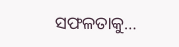ସଫଳତାକୁ…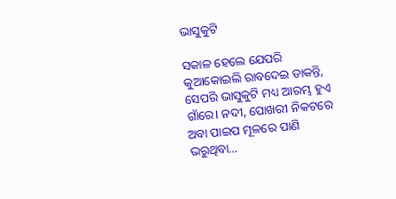ଭାସୁକୁଟି

ସକାଳ ହେଲେ ଯେପରି କୁଆକୋଇଲି ରାବଦେଇ ଡାକନ୍ତି, ସେପରି ଭାସୁକୁଟି ମଧ୍ୟ ଆରମ୍ଭ ହୁଏ ଗାଁରେ। ନଦୀ, ପୋଖରୀ ନିକଟରେ ଅବା ପାଇପ ମୂଳରେ ପାଣି ଭରୁଥିବା…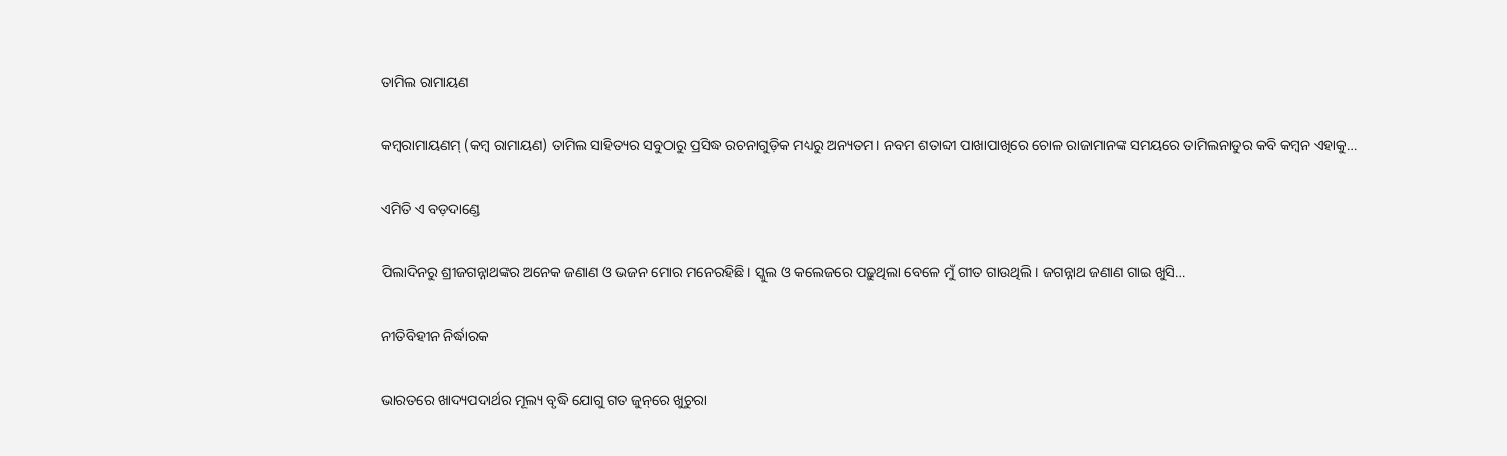ତାମିଲ ରାମାୟଣ

କମ୍ୱରାମାୟଣମ୍‌ (କମ୍ୱ ରାମାୟଣ) ତାମିଲ ସାହିତ୍ୟର ସବୁଠାରୁ ପ୍ରସିଦ୍ଧ ରଚନାଗୁଡ଼ିକ ମଧ୍ୟରୁ ଅନ୍ୟତମ। ନବମ ଶତାବ୍ଦୀ ପାଖାପାଖିରେ ଚୋଳ ରାଜାମାନଙ୍କ ସମୟରେ ତାମିଲନାଡୁର କବି କମ୍ୱନ ଏହାକୁ…

ଏମିତି ଏ ବଡ଼ଦାଣ୍ଡେ

ପିଲାଦିନରୁ ଶ୍ରୀଜଗନ୍ନାଥଙ୍କର ଅନେକ ଜଣାଣ ଓ ଭଜନ ମୋର ମନେରହିଛି। ସ୍କୁଲ ଓ କଲେଜରେ ପଢ଼ୁଥିଲା ବେଳେ ମୁଁ ଗୀତ ଗାଉଥିଲି। ଜଗନ୍ନାଥ ଜଣାଣ ଗାଇ ଖୁସି…

ନୀତିବିହୀନ ନିର୍ଦ୍ଧାରକ

ଭାରତରେ ଖାଦ୍ୟପଦାର୍ଥର ମୂଲ୍ୟ ବୃଦ୍ଧି ଯୋଗୁ ଗତ ଜୁନ୍‌ରେ ଖୁଚୁରା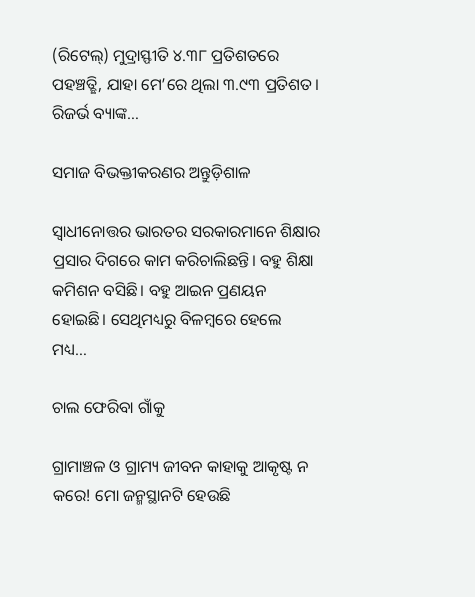(ରିଟେଲ୍‌) ମୁଦ୍ରାସ୍ଫୀତି ୪.୩୮ ପ୍ରତିଶତରେ ପହଞ୍ଚତ୍ଛି, ଯାହା ମେ’ରେ ଥିଲା ୩.୯୩ ପ୍ରତିଶତ। ରିଜର୍ଭ ବ୍ୟାଙ୍କ…

ସମାଜ ବିଭକ୍ତୀକରଣର ଅନ୍ତୁଡ଼ିଶାଳ

ସ୍ବାଧୀନୋତ୍ତର ଭାରତର ସରକାରମାନେ ଶିକ୍ଷାର ପ୍ରସାର ଦିଗରେ କାମ କରିଚାଲିଛନ୍ତି। ବହୁ ଶିକ୍ଷା କମିଶନ ବସିଛି। ବହୁ ଆଇନ ପ୍ରଣୟନ ହୋଇଛି। ସେଥିମଧ୍ୟରୁ ବିଳମ୍ବରେ ହେଲେ ମଧ୍ୟ…

ଚାଲ ଫେରିବା ଗାଁକୁ

ଗ୍ରାମାଞ୍ଚଳ ଓ ଗ୍ରାମ୍ୟ ଜୀବନ କାହାକୁ ଆକୃଷ୍ଟ ନ କରେ! ମୋ ଜନ୍ମସ୍ଥାନଟି ହେଉଛି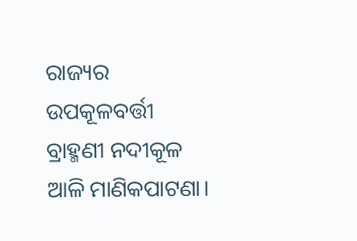ରାଜ୍ୟର ଉପକୂଳବର୍ତ୍ତୀ ବ୍ରାହ୍ମଣୀ ନଦୀକୂଳ ଆଳି ମାଣିକପାଟଣା।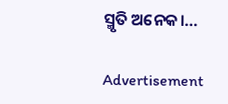ସ୍ମୃତି ଅନେକ।…

Advertisement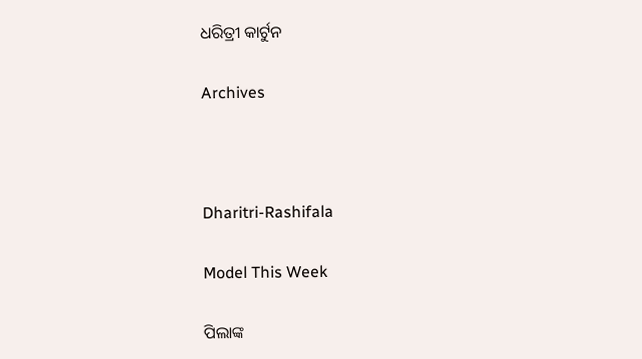ଧରିତ୍ରୀ କାର୍ଟୁନ

Archives



Dharitri-Rashifala

Model This Week

ପିଲାଙ୍କ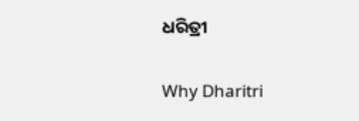ଧରିତ୍ରୀ

Why Dharitri